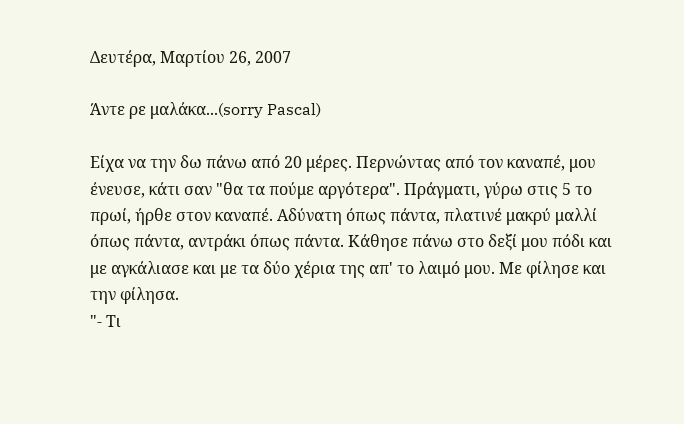Δευτέρα, Μαρτίου 26, 2007

Άντε ρε μαλάκα...(sorry Pascal)

Είχα να την δω πάνω από 20 μέρες. Περνώντας από τον καναπέ, μου ένευσε, κάτι σαν "θα τα πούμε αργότερα". Πράγματι, γύρω στις 5 το πρωί, ήρθε στον καναπέ. Αδύνατη όπως πάντα, πλατινέ μακρύ μαλλί όπως πάντα, αντράκι όπως πάντα. Κάθησε πάνω στο δεξί μου πόδι και με αγκάλιασε και με τα δύο χέρια της απ' το λαιμό μου. Με φίλησε και την φίλησα.
"- Τι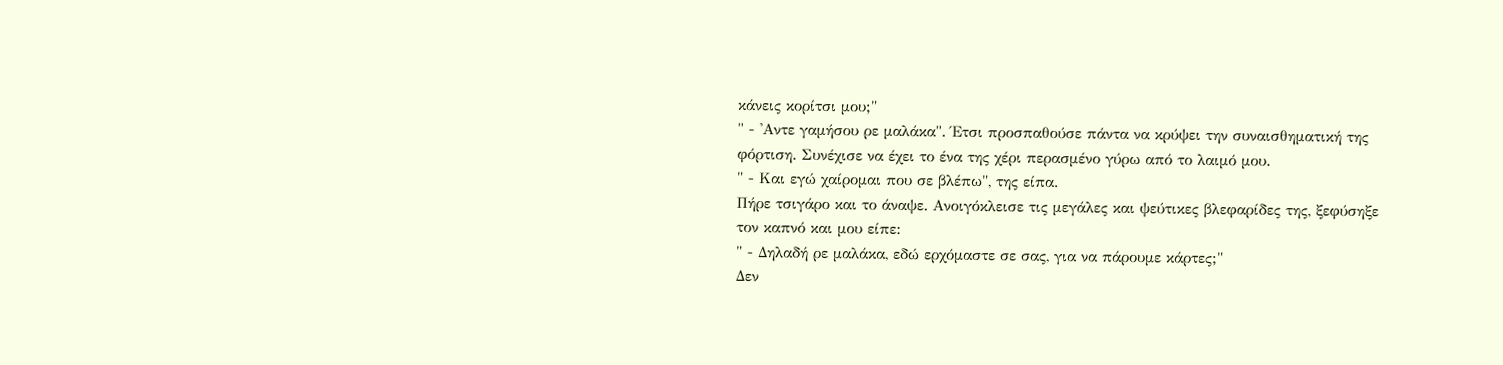κάνεις κορίτσι μου;"
" - 'Αντε γαμήσου ρε μαλάκα". Έτσι προσπαθούσε πάντα να κρύψει την συναισθηματική της φόρτιση. Συνέχισε να έχει το ένα της χέρι περασμένο γύρω από το λαιμό μου.
" - Και εγώ χαίρομαι που σε βλέπω", της είπα.
Πήρε τσιγάρο και το άναψε. Ανοιγόκλεισε τις μεγάλες και ψεύτικες βλεφαρίδες της, ξεφύσηξε τον καπνό και μου είπε:
" - Δηλαδή ρε μαλάκα, εδώ ερχόμαστε σε σας, για να πάρουμε κάρτες;"
Δεν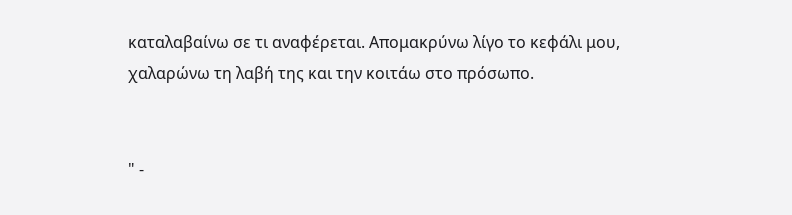καταλαβαίνω σε τι αναφέρεται. Απομακρύνω λίγο το κεφάλι μου, χαλαρώνω τη λαβή της και την κοιτάω στο πρόσωπο.


" -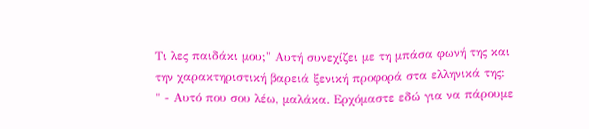Τι λες παιδάκι μου;" Αυτή συνεχίζει με τη μπάσα φωνή της και την χαρακτηριστική βαρειά ξενική προφορά στα ελληνικά της:
" - Αυτό που σου λέω, μαλάκα. Ερχόμαστε εδώ για να πάρουμε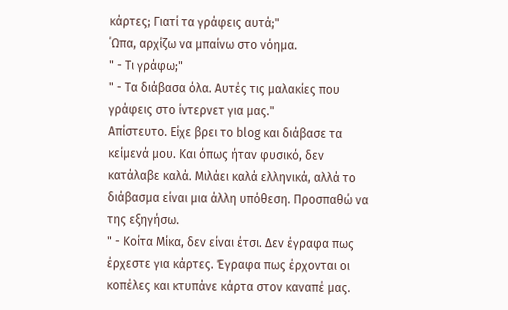κάρτες; Γιατί τα γράφεις αυτά;"
΄Ωπα, αρχίζω να μπαίνω στο νόημα.
" - Τι γράφω;"
" - Τα διάβασα όλα. Αυτές τις μαλακίες που γράφεις στο ίντερνετ για μας."
Απίστευτο. Είχε βρει το blog και διάβασε τα κείμενά μου. Και όπως ήταν φυσικό, δεν κατάλαβε καλά. Μιλάει καλά ελληνικά, αλλά το διάβασμα είναι μια άλλη υπόθεση. Προσπαθώ να της εξηγήσω.
" - Κοίτα Μίκα, δεν είναι έτσι. Δεν έγραφα πως έρχεστε για κάρτες. Έγραφα πως έρχονται οι κοπέλες και κτυπάνε κάρτα στον καναπέ μας.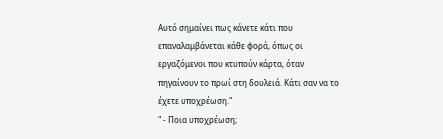Αυτό σημαίνει πως κάνετε κάτι που επαναλαμβάνεται κάθε φορά, όπως οι εργαζόμενοι που κτυπούν κάρτα, όταν πηγαίνουν το πρωί στη δουλειά. Κάτι σαν να το έχετε υποχρέωση."
" - Ποια υποχρέωση;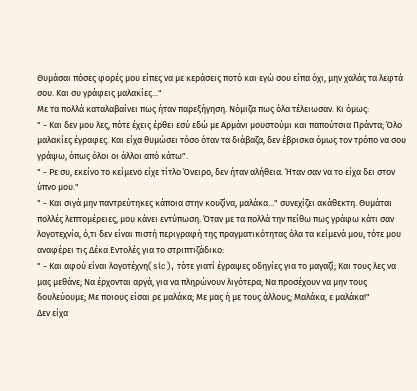Θυμάσαι πόσες φορές μου είπες να με κεράσεις ποτό και εγώ σου είπα όχι, μην χαλάς τα λεφτά σου. Και συ γράφεις μαλακίες..."
Με τα πολλά καταλαβαίνει πως ήταν παρεξήγηση. Νόμιζα πως όλα τέλειωσαν. Κι όμως:
" - Και δεν μου λες, πότε έχεις έρθει εσύ εδώ με Αρμάνι μουστούμι και παπούτσια Πράντα; Όλο μαλακίες έγραφες. Και είχα θυμώσει τόσο όταν τα διάβαζα, δεν έβρισκα όμως τον τρόπο να σου γράψω, όπως όλοι οι άλλοι από κάτω".
" - Ρε συ, εκείνο το κείμενο είχε τίτλο Όνειρο, δεν ήταν αλήθεια. Ήταν σαν να το είχα δει στον ύπνο μου."
" - Και σιγά μην παντρεύτηκες κάποια στην κουζίνα, μαλάκα..." συνεχίζει ακάθεκτη. Θυμάται πολλές λεπτομέρειες, μου κάνει εντύπωση. Όταν με τα πολλά την πείθω πως γράφω κάτι σαν λογοτεχνία, ό,τι δεν είναι πιστή περιγραφή της πραγματικότητας όλα τα κείμενά μου, τότε μου αναφέρει τις Δέκα Εντολές για το στριπτιζάδικο:
" - Και αφού είναι λογοτέχνη(sic), τότε γιατί έγραψες οδηγίες για το μαγαζί; Και τους λες να μας μεθάνε; Να έρχονται αργά, για να πληρώνουν λιγότερα; Να προσέχουν να μην τους δουλεύουμε; Με ποιους είσαι ρε μαλάκα; Με μας ή με τους άλλους; Μαλάκα, ε μαλάκα!"
Δεν είχα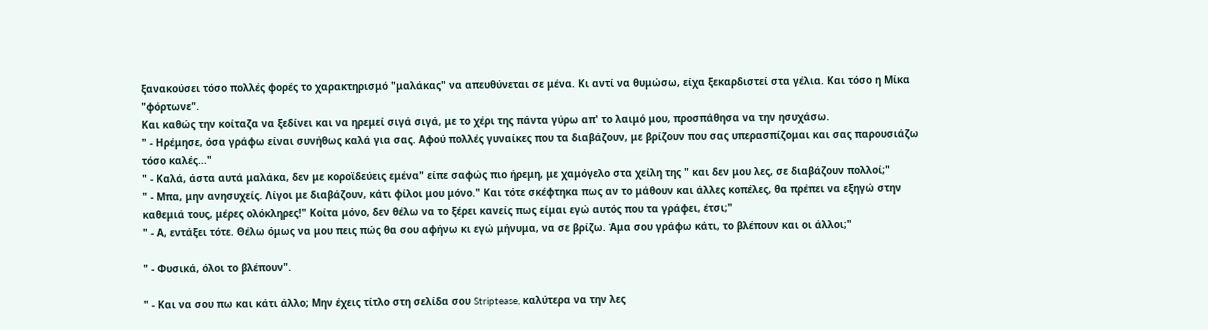ξανακούσει τόσο πολλές φορές το χαρακτηρισμό "μαλάκας" να απευθύνεται σε μένα. Κι αντί να θυμώσω, είχα ξεκαρδιστεί στα γέλια. Και τόσο η Μίκα "φόρτωνε".
Και καθώς την κοίταζα να ξεδίνει και να ηρεμεί σιγά σιγά, με το χέρι της πάντα γύρω απ' το λαιμό μου, προσπάθησα να την ησυχάσω.
" - Ηρέμησε, όσα γράφω είναι συνήθως καλά για σας. Αφού πολλές γυναίκες που τα διαβάζουν, με βρίζουν που σας υπερασπίζομαι και σας παρουσιάζω τόσο καλές..."
" - Καλά, άστα αυτά μαλάκα, δεν με κοροϊδεύεις εμένα" είπε σαφώς πιο ήρεμη, με χαμόγελο στα χείλη της " και δεν μου λες, σε διαβάζουν πολλοί;"
" - Μπα, μην ανησυχείς. Λίγοι με διαβάζουν, κάτι φίλοι μου μόνο." Και τότε σκέφτηκα πως αν το μάθουν και άλλες κοπέλες, θα πρέπει να εξηγώ στην καθεμιά τους, μέρες ολόκληρες!" Κοίτα μόνο, δεν θέλω να το ξέρει κανείς πως είμαι εγώ αυτός που τα γράφει, έτσι;"
" - Α, εντάξει τότε. Θέλω όμως να μου πεις πώς θα σου αφήνω κι εγώ μήνυμα, να σε βρίζω. Άμα σου γράφω κάτι, το βλέπουν και οι άλλοι;"

" - Φυσικά, όλοι το βλέπουν".

" - Και να σου πω και κάτι άλλο; Μην έχεις τίτλο στη σελίδα σου Striptease, καλύτερα να την λες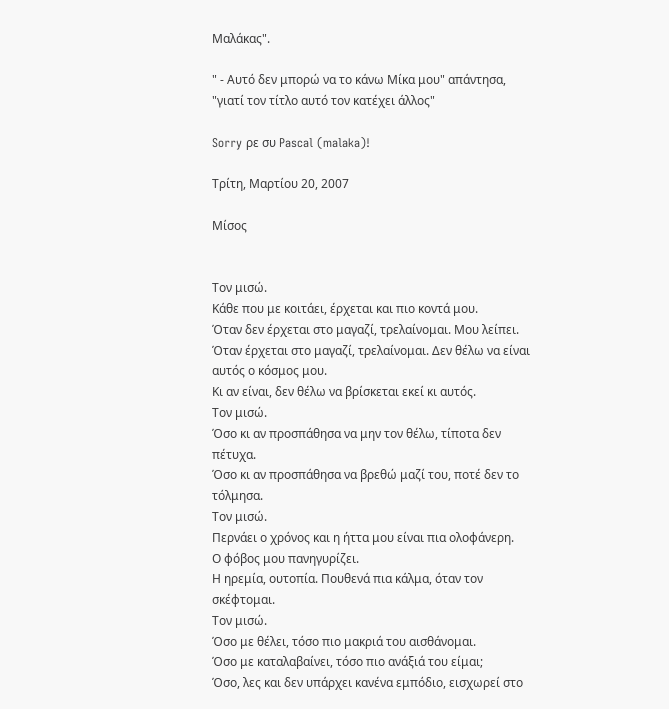Μαλάκας".

" - Αυτό δεν μπορώ να το κάνω Μίκα μου" απάντησα, "γιατί τον τίτλο αυτό τον κατέχει άλλος"

Sorry ρε συ Pascal (malaka)!

Τρίτη, Μαρτίου 20, 2007

Μίσος


Τον μισώ.
Κάθε που με κοιτάει, έρχεται και πιο κοντά μου.
Όταν δεν έρχεται στο μαγαζί, τρελαίνομαι. Μου λείπει.
Όταν έρχεται στο μαγαζί, τρελαίνομαι. Δεν θέλω να είναι αυτός ο κόσμος μου.
Κι αν είναι, δεν θέλω να βρίσκεται εκεί κι αυτός.
Τον μισώ.
Όσο κι αν προσπάθησα να μην τον θέλω, τίποτα δεν πέτυχα.
Όσο κι αν προσπάθησα να βρεθώ μαζί του, ποτέ δεν το τόλμησα.
Τον μισώ.
Περνάει ο χρόνος και η ήττα μου είναι πια ολοφάνερη.
Ο φόβος μου πανηγυρίζει.
Η ηρεμία, ουτοπία. Πουθενά πια κάλμα, όταν τον σκέφτομαι.
Τον μισώ.
Όσο με θέλει, τόσο πιο μακριά του αισθάνομαι.
Όσο με καταλαβαίνει, τόσο πιο ανάξιά του είμαι;
Όσο, λες και δεν υπάρχει κανένα εμπόδιο, εισχωρεί στο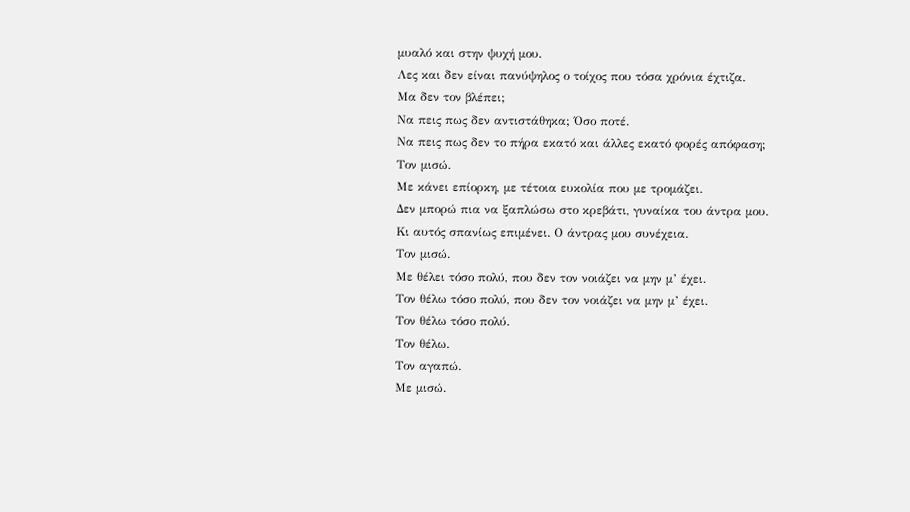μυαλό και στην ψυχή μου.
Λες και δεν είναι πανύψηλος ο τοίχος που τόσα χρόνια έχτιζα.
Μα δεν τον βλέπει;
Να πεις πως δεν αντιστάθηκα; Όσο ποτέ.
Να πεις πως δεν το πήρα εκατό και άλλες εκατό φορές απόφαση;
Τον μισώ.
Με κάνει επίορκη, με τέτοια ευκολία που με τρομάζει.
Δεν μπορώ πια να ξαπλώσω στο κρεβάτι, γυναίκα του άντρα μου.
Κι αυτός σπανίως επιμένει. Ο άντρας μου συνέχεια.
Τον μισώ.
Με θέλει τόσο πολύ, που δεν τον νοιάζει να μην μ’ έχει.
Τον θέλω τόσο πολύ, που δεν τον νοιάζει να μην μ’ έχει.
Τον θέλω τόσο πολύ.
Τον θέλω.
Τον αγαπώ.
Με μισώ.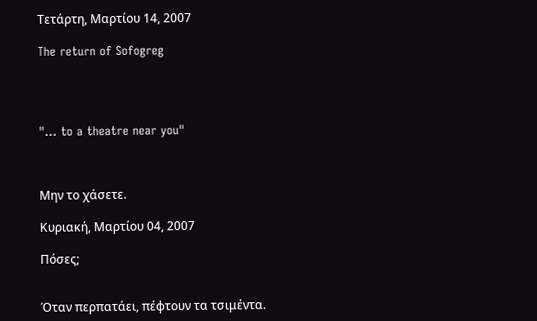Τετάρτη, Μαρτίου 14, 2007

The return of Sofogreg




"... to a theatre near you"



Μην το χάσετε.

Κυριακή, Μαρτίου 04, 2007

Πόσες;


Όταν περπατάει, πέφτουν τα τσιμέντα.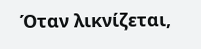Όταν λικνίζεται,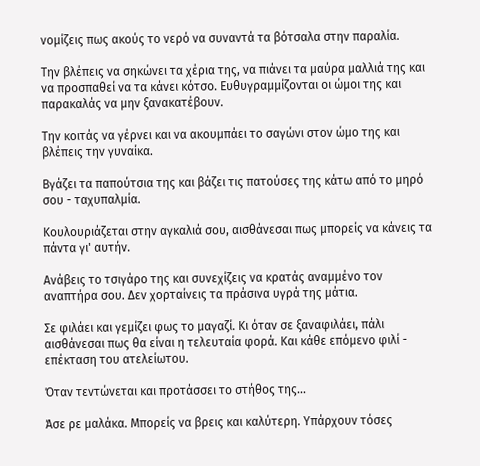νομίζεις πως ακούς το νερό να συναντά τα βότσαλα στην παραλία.

Την βλέπεις να σηκώνει τα χέρια της, να πιάνει τα μαύρα μαλλιά της και να προσπαθεί να τα κάνει κότσο. Ευθυγραμμίζονται οι ώμοι της και παρακαλάς να μην ξανακατέβουν.

Την κοιτάς να γέρνει και να ακουμπάει το σαγώνι στον ώμο της και βλέπεις την γυναίκα.

Βγάζει τα παπούτσια της και βάζει τις πατούσες της κάτω από το μηρό σου - ταχυπαλμία.

Κουλουριάζεται στην αγκαλιά σου, αισθάνεσαι πως μπορείς να κάνεις τα πάντα γι' αυτήν.

Ανάβεις το τσιγάρο της και συνεχίζεις να κρατάς αναμμένο τον αναπτήρα σου. Δεν χορταίνεις τα πράσινα υγρά της μάτια.

Σε φιλάει και γεμίζει φως το μαγαζί. Κι όταν σε ξαναφιλάει, πάλι αισθάνεσαι πως θα είναι η τελευταία φορά. Και κάθε επόμενο φιλί - επέκταση του ατελείωτου.

Όταν τεντώνεται και προτάσσει το στήθος της...

Άσε ρε μαλάκα. Μπορείς να βρεις και καλύτερη. Υπάρχουν τόσες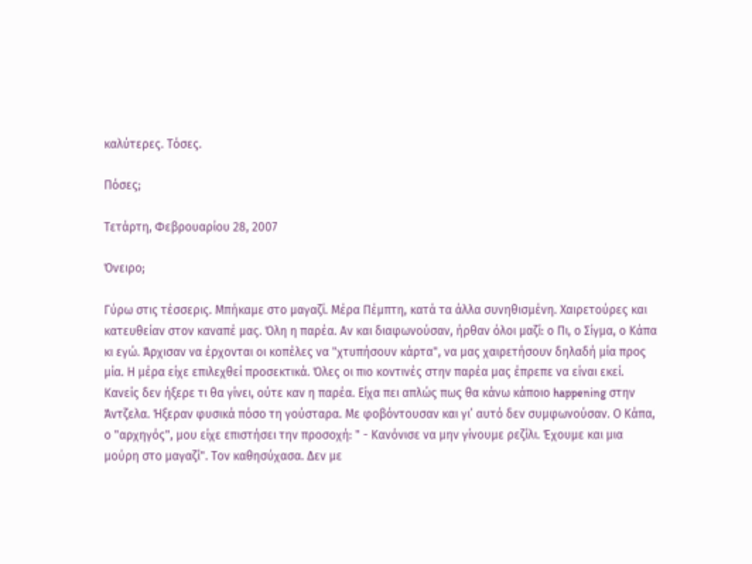καλύτερες. Τόσες.

Πόσες;

Τετάρτη, Φεβρουαρίου 28, 2007

Όνειρο;

Γύρω στις τέσσερις. Μπήκαμε στο μαγαζί. Μέρα Πέμπτη, κατά τα άλλα συνηθισμένη. Χαιρετούρες και κατευθείαν στον καναπέ μας. Όλη η παρέα. Αν και διαφωνούσαν, ήρθαν όλοι μαζί: ο Πι, ο Σίγμα, ο Κάπα κι εγώ. Άρχισαν να έρχονται οι κοπέλες να "χτυπήσουν κάρτα", να μας χαιρετήσουν δηλαδή μία προς μία. Η μέρα είχε επιλεχθεί προσεκτικά. Όλες οι πιο κοντινές στην παρέα μας έπρεπε να είναι εκεί. Κανείς δεν ήξερε τι θα γίνει, ούτε καν η παρέα. Είχα πει απλώς πως θα κάνω κάποιο happening στην Άντζελα. Ήξεραν φυσικά πόσο τη γούσταρα. Με φοβόντουσαν και γι’ αυτό δεν συμφωνούσαν. Ο Κάπα, ο "αρχηγός", μου είχε επιστήσει την προσοχή: " - Κανόνισε να μην γίνουμε ρεζίλι. Έχουμε και μια μούρη στο μαγαζί". Τον καθησύχασα. Δεν με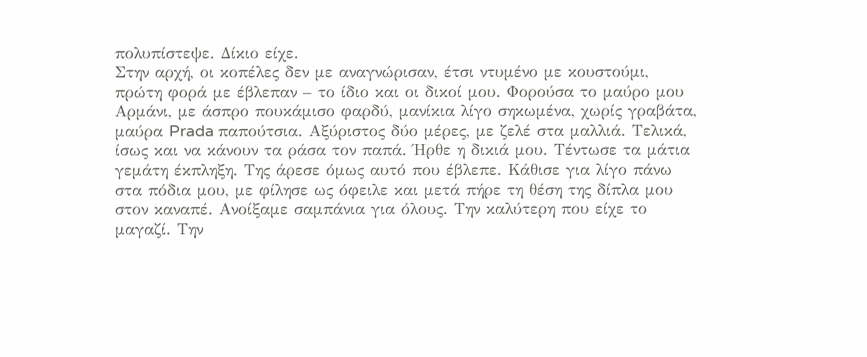πολυπίστεψε. Δίκιο είχε.
Στην αρχή, οι κοπέλες δεν με αναγνώρισαν, έτσι ντυμένο με κουστούμι, πρώτη φορά με έβλεπαν – το ίδιο και οι δικοί μου. Φορούσα το μαύρο μου Αρμάνι, με άσπρο πουκάμισο φαρδύ, μανίκια λίγο σηκωμένα, χωρίς γραβάτα, μαύρα Prada παπούτσια. Αξύριστος δύο μέρες, με ζελέ στα μαλλιά. Τελικά, ίσως και να κάνουν τα ράσα τον παπά. Ήρθε η δικιά μου. Τέντωσε τα μάτια γεμάτη έκπληξη. Της άρεσε όμως αυτό που έβλεπε. Κάθισε για λίγο πάνω στα πόδια μου, με φίλησε ως όφειλε και μετά πήρε τη θέση της δίπλα μου στον καναπέ. Ανοίξαμε σαμπάνια για όλους. Την καλύτερη που είχε το μαγαζί. Την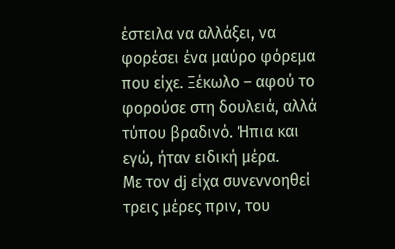έστειλα να αλλάξει, να φορέσει ένα μαύρο φόρεμα που είχε. Ξέκωλο – αφού το φορούσε στη δουλειά, αλλά τύπου βραδινό. Ήπια και εγώ, ήταν ειδική μέρα.
Με τον dj είχα συνεννοηθεί τρεις μέρες πριν, του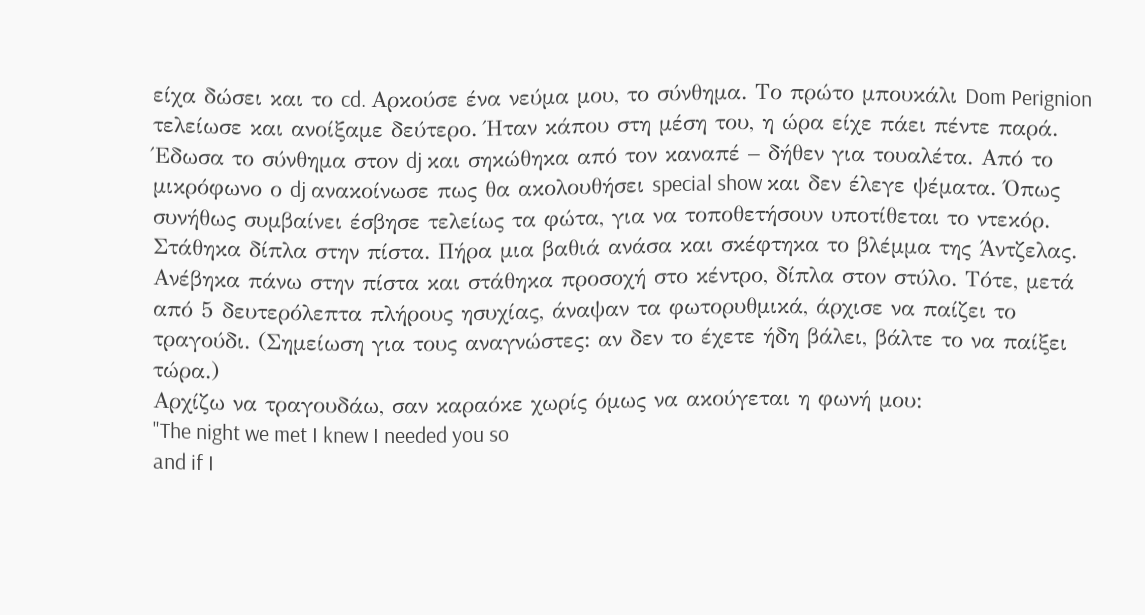είχα δώσει και το cd. Αρκούσε ένα νεύμα μου, το σύνθημα. Το πρώτο μπουκάλι Dom Perignion τελείωσε και ανοίξαμε δεύτερο. Ήταν κάπου στη μέση του, η ώρα είχε πάει πέντε παρά. Έδωσα το σύνθημα στον dj και σηκώθηκα από τον καναπέ – δήθεν για τουαλέτα. Από το μικρόφωνο ο dj ανακοίνωσε πως θα ακολουθήσει special show και δεν έλεγε ψέματα. Όπως συνήθως συμβαίνει έσβησε τελείως τα φώτα, για να τοποθετήσουν υποτίθεται το ντεκόρ. Στάθηκα δίπλα στην πίστα. Πήρα μια βαθιά ανάσα και σκέφτηκα το βλέμμα της Άντζελας. Ανέβηκα πάνω στην πίστα και στάθηκα προσοχή στο κέντρο, δίπλα στον στύλο. Τότε, μετά από 5 δευτερόλεπτα πλήρους ησυχίας, άναψαν τα φωτορυθμικά, άρχισε να παίζει το τραγούδι. (Σημείωση για τους αναγνώστες: αν δεν το έχετε ήδη βάλει, βάλτε το να παίξει τώρα.)
Αρχίζω να τραγουδάω, σαν καραόκε χωρίς όμως να ακούγεται η φωνή μου:
"The night we met I knew I needed you so
and if I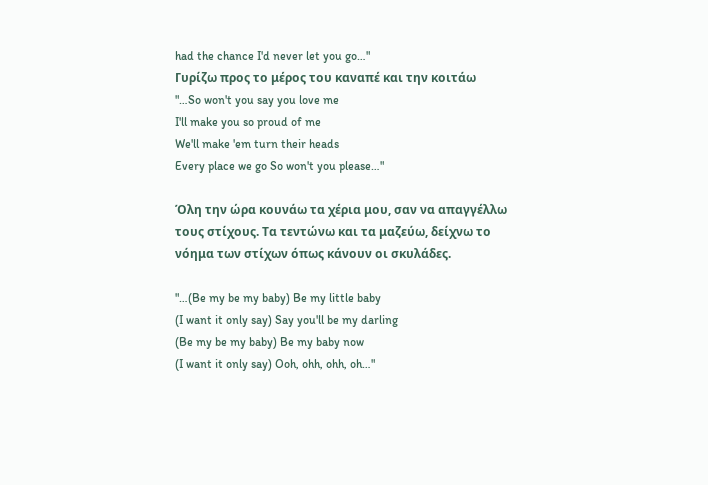had the chance I'd never let you go…"
Γυρίζω προς το μέρος του καναπέ και την κοιτάω
"…So won't you say you love me
I'll make you so proud of me
We'll make 'em turn their heads
Every place we go So won't you please…"

Όλη την ώρα κουνάω τα χέρια μου, σαν να απαγγέλλω τους στίχους. Τα τεντώνω και τα μαζεύω, δείχνω το νόημα των στίχων όπως κάνουν οι σκυλάδες.

"…(Be my be my baby) Be my little baby
(I want it only say) Say you'll be my darling
(Be my be my baby) Be my baby now
(I want it only say) Ooh, ohh, ohh, oh…"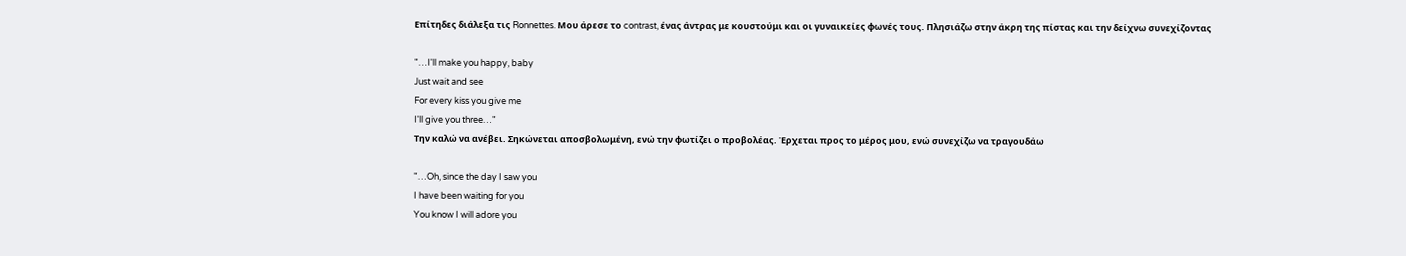Επίτηδες διάλεξα τις Ronnettes. Μου άρεσε το contrast, ένας άντρας με κουστούμι και οι γυναικείες φωνές τους. Πλησιάζω στην άκρη της πίστας και την δείχνω συνεχίζοντας

"…I'll make you happy, baby
Just wait and see
For every kiss you give me
I'll give you three…"
Την καλώ να ανέβει. Σηκώνεται αποσβολωμένη, ενώ την φωτίζει ο προβολέας. Έρχεται προς το μέρος μου, ενώ συνεχίζω να τραγουδάω

"…Oh, since the day I saw you
I have been waiting for you
You know I will adore you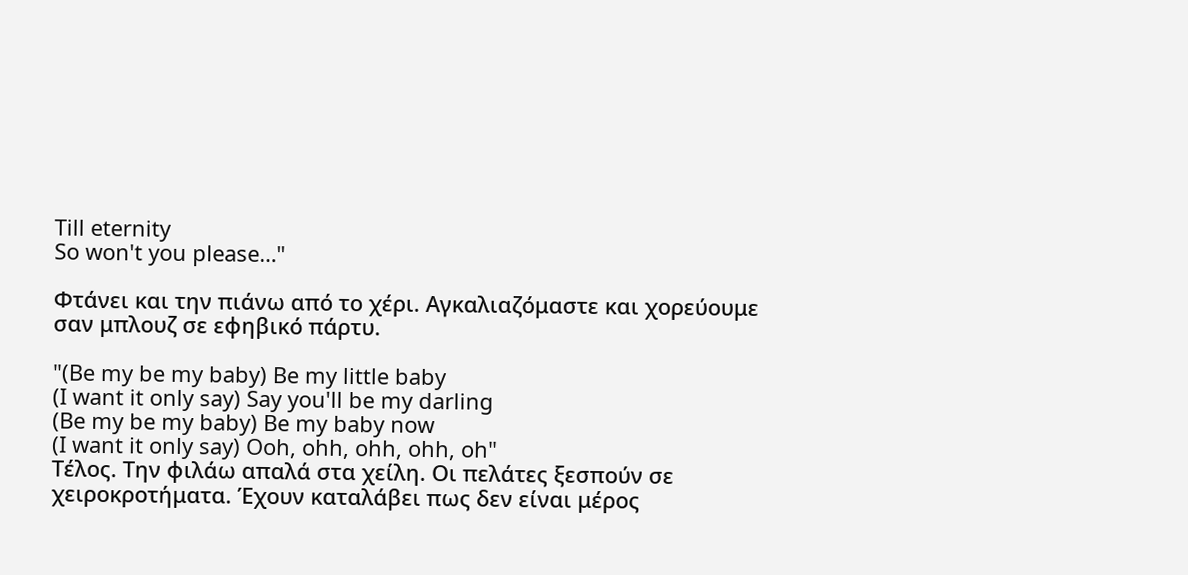Till eternity
So won't you please…"

Φτάνει και την πιάνω από το χέρι. Αγκαλιαζόμαστε και χορεύουμε σαν μπλουζ σε εφηβικό πάρτυ.

"(Be my be my baby) Be my little baby
(I want it only say) Say you'll be my darling
(Be my be my baby) Be my baby now
(I want it only say) Ooh, ohh, ohh, ohh, oh"
Τέλος. Την φιλάω απαλά στα χείλη. Οι πελάτες ξεσπούν σε χειροκροτήματα. Έχουν καταλάβει πως δεν είναι μέρος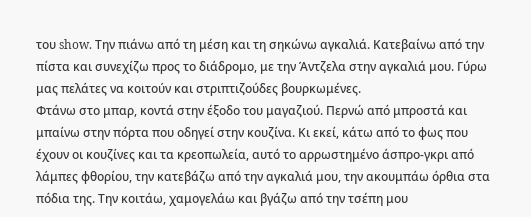του show. Την πιάνω από τη μέση και τη σηκώνω αγκαλιά. Κατεβαίνω από την πίστα και συνεχίζω προς το διάδρομο, με την Άντζελα στην αγκαλιά μου. Γύρω μας πελάτες να κοιτούν και στριπτιζούδες βουρκωμένες.
Φτάνω στο μπαρ, κοντά στην έξοδο του μαγαζιού. Περνώ από μπροστά και μπαίνω στην πόρτα που οδηγεί στην κουζίνα. Κι εκεί, κάτω από το φως που έχουν οι κουζίνες και τα κρεοπωλεία, αυτό το αρρωστημένο άσπρο-γκρι από λάμπες φθορίου, την κατεβάζω από την αγκαλιά μου, την ακουμπάω όρθια στα πόδια της. Την κοιτάω, χαμογελάω και βγάζω από την τσέπη μου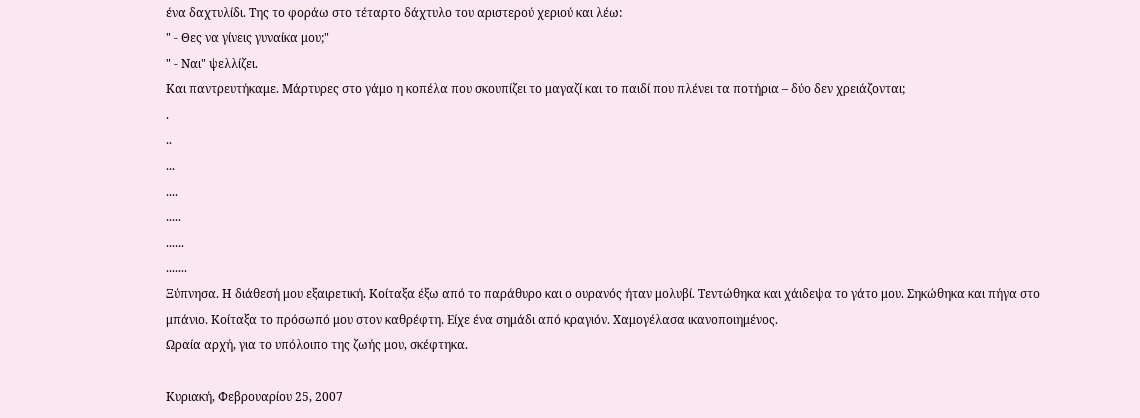ένα δαχτυλίδι. Της το φοράω στο τέταρτο δάχτυλο του αριστερού χεριού και λέω:
" - Θες να γίνεις γυναίκα μου;"
" - Ναι" ψελλίζει.
Και παντρευτήκαμε. Μάρτυρες στο γάμο η κοπέλα που σκουπίζει το μαγαζί και το παιδί που πλένει τα ποτήρια – δύο δεν χρειάζονται;
.
..
...
....
.....
......
.......
Ξύπνησα. Η διάθεσή μου εξαιρετική. Κοίταξα έξω από το παράθυρο και ο ουρανός ήταν μολυβί. Τεντώθηκα και χάιδεψα το γάτο μου. Σηκώθηκα και πήγα στο μπάνιο. Κοίταξα το πρόσωπό μου στον καθρέφτη. Είχε ένα σημάδι από κραγιόν. Χαμογέλασα ικανοποιημένος.
Ωραία αρχή, για το υπόλοιπο της ζωής μου, σκέφτηκα.

Κυριακή, Φεβρουαρίου 25, 2007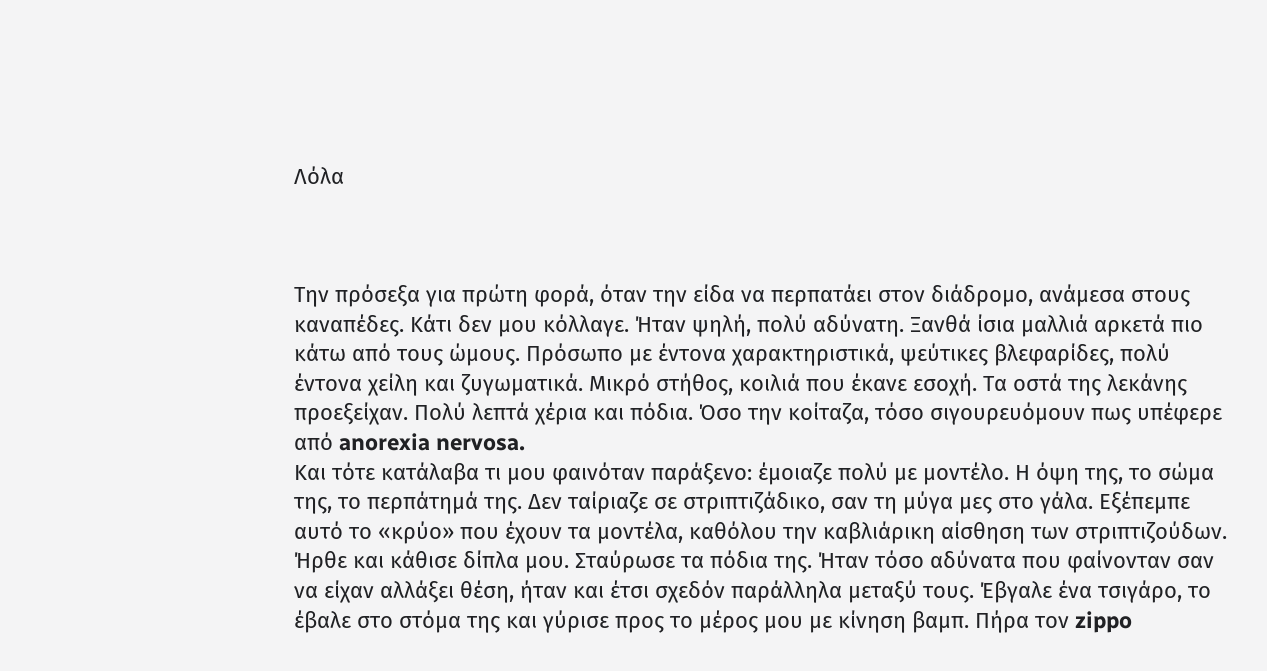Λόλα



Την πρόσεξα για πρώτη φορά, όταν την είδα να περπατάει στον διάδρομο, ανάμεσα στους καναπέδες. Κάτι δεν μου κόλλαγε. Ήταν ψηλή, πολύ αδύνατη. Ξανθά ίσια μαλλιά αρκετά πιο κάτω από τους ώμους. Πρόσωπο με έντονα χαρακτηριστικά, ψεύτικες βλεφαρίδες, πολύ έντονα χείλη και ζυγωματικά. Μικρό στήθος, κοιλιά που έκανε εσοχή. Τα οστά της λεκάνης προεξείχαν. Πολύ λεπτά χέρια και πόδια. Όσο την κοίταζα, τόσο σιγουρευόμουν πως υπέφερε από anorexia nervosa.
Και τότε κατάλαβα τι μου φαινόταν παράξενο: έμοιαζε πολύ με μοντέλο. Η όψη της, το σώμα της, το περπάτημά της. Δεν ταίριαζε σε στριπτιζάδικο, σαν τη μύγα μες στο γάλα. Εξέπεμπε αυτό το «κρύο» που έχουν τα μοντέλα, καθόλου την καβλιάρικη αίσθηση των στριπτιζούδων.
Ήρθε και κάθισε δίπλα μου. Σταύρωσε τα πόδια της. Ήταν τόσο αδύνατα που φαίνονταν σαν να είχαν αλλάξει θέση, ήταν και έτσι σχεδόν παράλληλα μεταξύ τους. Έβγαλε ένα τσιγάρο, το έβαλε στο στόμα της και γύρισε προς το μέρος μου με κίνηση βαμπ. Πήρα τον zippo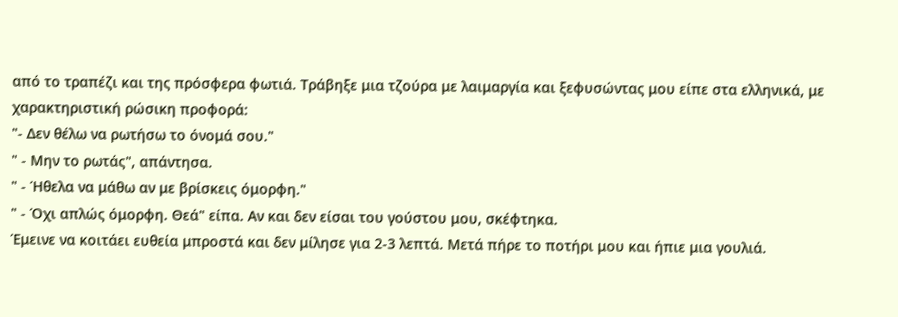από το τραπέζι και της πρόσφερα φωτιά. Τράβηξε μια τζούρα με λαιμαργία και ξεφυσώντας μου είπε στα ελληνικά, με χαρακτηριστική ρώσικη προφορά:
"- Δεν θέλω να ρωτήσω το όνομά σου."
" - Μην το ρωτάς", απάντησα.
" - Ήθελα να μάθω αν με βρίσκεις όμορφη."
" - Όχι απλώς όμορφη. Θεά" είπα. Αν και δεν είσαι του γούστου μου, σκέφτηκα.
Έμεινε να κοιτάει ευθεία μπροστά και δεν μίλησε για 2-3 λεπτά. Μετά πήρε το ποτήρι μου και ήπιε μια γουλιά.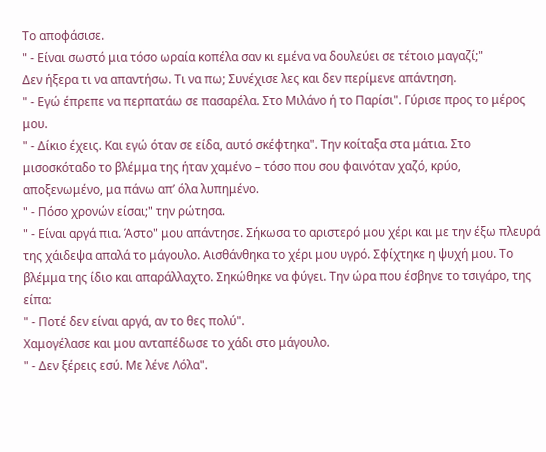Το αποφάσισε.
" - Είναι σωστό μια τόσο ωραία κοπέλα σαν κι εμένα να δουλεύει σε τέτοιο μαγαζί;"
Δεν ήξερα τι να απαντήσω. Τι να πω; Συνέχισε λες και δεν περίμενε απάντηση.
" - Εγώ έπρεπε να περπατάω σε πασαρέλα. Στο Μιλάνο ή το Παρίσι". Γύρισε προς το μέρος μου.
" - Δίκιο έχεις. Και εγώ όταν σε είδα, αυτό σκέφτηκα". Την κοίταξα στα μάτια. Στο μισοσκόταδο το βλέμμα της ήταν χαμένο – τόσο που σου φαινόταν χαζό, κρύο, αποξενωμένο, μα πάνω απ’ όλα λυπημένο.
" - Πόσο χρονών είσαι;" την ρώτησα.
" - Είναι αργά πια. Άστο" μου απάντησε. Σήκωσα το αριστερό μου χέρι και με την έξω πλευρά της χάιδεψα απαλά το μάγουλο. Αισθάνθηκα το χέρι μου υγρό. Σφίχτηκε η ψυχή μου. Το βλέμμα της ίδιο και απαράλλαχτο. Σηκώθηκε να φύγει. Την ώρα που έσβηνε το τσιγάρο, της είπα:
" - Ποτέ δεν είναι αργά, αν το θες πολύ".
Χαμογέλασε και μου ανταπέδωσε το χάδι στο μάγουλο.
" - Δεν ξέρεις εσύ. Με λένε Λόλα".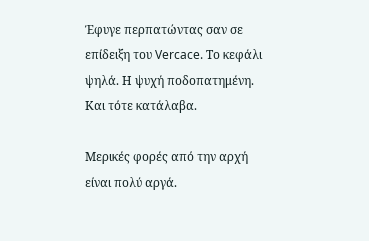Έφυγε περπατώντας σαν σε επίδειξη του Vercace. Το κεφάλι ψηλά. Η ψυχή ποδοπατημένη.
Και τότε κατάλαβα.

Μερικές φορές από την αρχή είναι πολύ αργά.